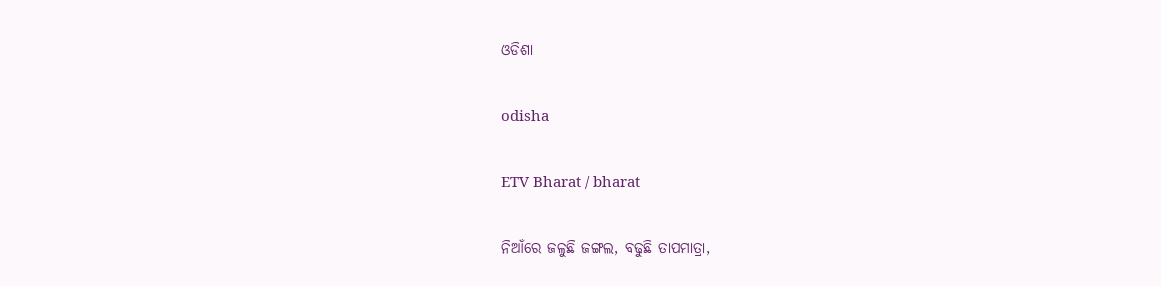ଓଡିଶା

odisha

ETV Bharat / bharat

ନିଆଁରେ ଜଳୁଛି ଜଙ୍ଗଲ, ବଢୁଛି ତାପମାତ୍ରା,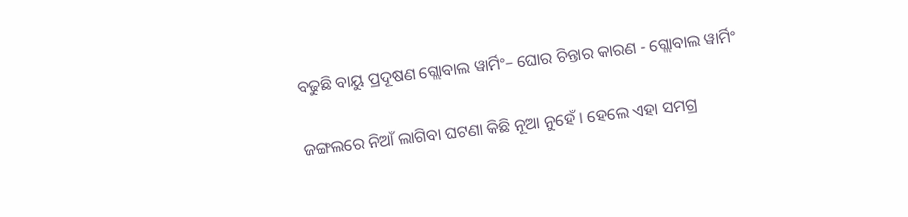ବଢୁଛି ବାୟୁ ପ୍ରଦୂଷଣ ଗ୍ଲୋବାଲ ୱାର୍ମିଂ– ଘୋର ଚିନ୍ତାର କାରଣ - ଗ୍ଲୋବାଲ ୱାର୍ମିଂ

ଜଙ୍ଗଲରେ ନିଆଁ ଲାଗିବା ଘଟଣା କିଛି ନୂଆ ନୁହେଁ । ହେଲେ ଏହା ସମଗ୍ର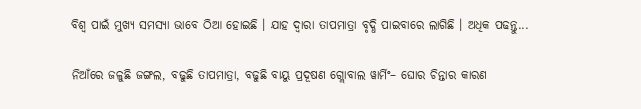ବିଶ୍ବ ପାଇଁ ମୁଖ୍ୟ ସମସ୍ୟା ଭାବେ ଠିଆ ହୋଇଛି । ଯାହ ଦ୍ବାରା ତାପମାତ୍ରା ବୃଦ୍ଧି ପାଇବାରେ ଲାଗିଛି । ଅଧିକ ପଢନ୍ତୁ...

ନିଆଁରେ ଜଳୁଛି ଜଙ୍ଗଲ, ବଢୁଛି ତାପମାତ୍ରା, ବଢୁଛି ବାୟୁ ପ୍ରଦୂଷଣ ଗ୍ଲୋବାଲ ୱାର୍ମିଂ– ଘୋର ଚିନ୍ତାର କାରଣ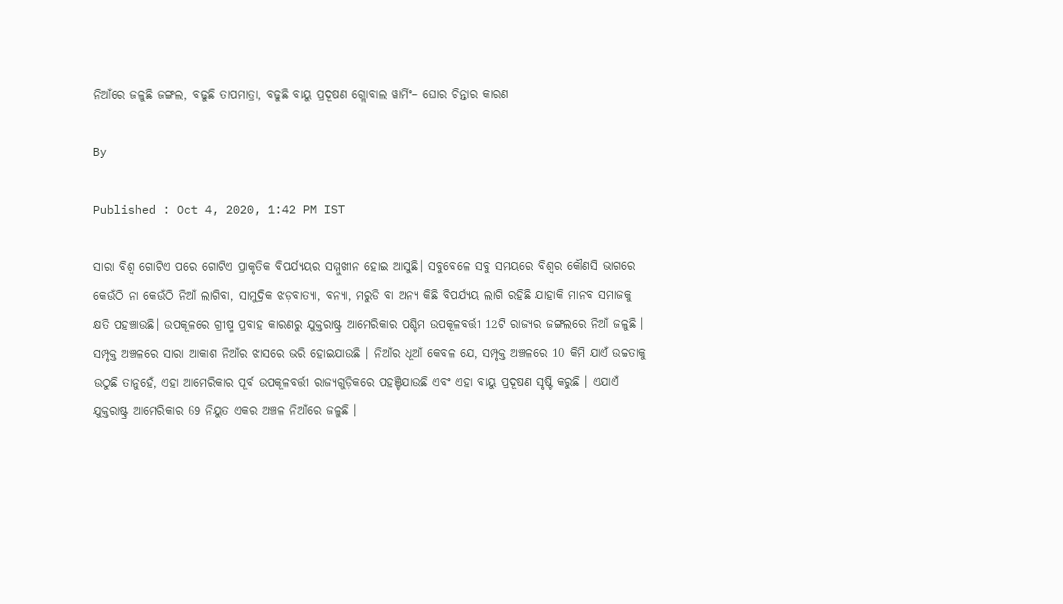ନିଆଁରେ ଜଳୁଛି ଜଙ୍ଗଲ, ବଢୁଛି ତାପମାତ୍ରା, ବଢୁଛି ବାୟୁ ପ୍ରଦୂଷଣ ଗ୍ଲୋବାଲ ୱାର୍ମିଂ– ଘୋର ଚିନ୍ତାର କାରଣ

By

Published : Oct 4, 2020, 1:42 PM IST

ସାରା ବିଶ୍ବ ଗୋଟିଏ ପରେ ଗୋଟିଏ ପ୍ରାକୃତିକ ବିପର୍ଯ୍ୟୟର ସମ୍ମୁଖୀନ ହୋଇ ଆସୁଛି। ସବୁବେଳେ ସବୁ ସମୟରେ ବିଶ୍ବର କୌଣସି ଭାଗରେ କେଉଁଠି ନା କେଉଁଠି ନିଆଁ ଲାଗିବା, ସାମୁଦ୍ରିକ ଝଡ଼ବାତ୍ୟା, ବନ୍ୟା, ମରୁଡି ବା ଅନ୍ୟ କିଛି ବିପର୍ଯ୍ୟୟ ଲାଗି ରହିଛି ଯାହାକି ମାନବ ସମାଜକୁ କ୍ଷତି ପହଞ୍ଚାଉଛି। ଉପକୂଳରେ ଗ୍ରୀଷ୍ମ ପ୍ରବାହ କାରଣରୁ ଯୁକ୍ତରାଷ୍ଟ୍ର ଆମେରିକାର ପଶ୍ଚିମ ଉପକୂଳବର୍ତ୍ତୀ 12ଟି ରାଜ୍ୟର ଜଙ୍ଗଲରେ ନିଆଁ ଜଳୁଛି । ସମ୍ପୃକ୍ତ ଅଞ୍ଚଳରେ ସାରା ଆକାଶ ନିଆଁର ଝାସରେ ଭରି ହୋଇଯାଉଛି । ନିଆଁର ଧୂଆଁ କେବଳ ଯେ, ସମ୍ପୃକ୍ତ ଅଞ୍ଚଳରେ 10 କିମି ଯାଏଁ ଉଚ୍ଚତାକୁ ଉଠୁଛି ତାନୁହେଁ, ଏହା ଆମେରିକାର ପୂର୍ବ ଉପକୂଳବର୍ତ୍ତୀ ରାଜ୍ୟଗୁଡ଼ିକରେ ପହଞ୍ଚିଯାଉଛି ଏବଂ ଏହା ବାୟୁ ପ୍ରଦୂଷଣ ସୃଷ୍ଟି କରୁଛି । ଏଯାଏଁ ଯୁକ୍ତରାଷ୍ଟ୍ର ଆମେରିକାର 69 ନିୟୁତ ଏକର ଅଞ୍ଚଳ ନିଆଁରେ ଜଳୁଛି ।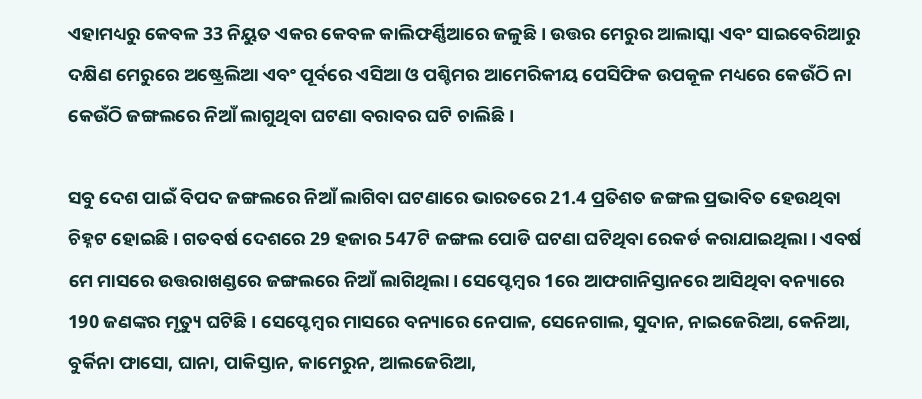ଏହାମଧ୍ୟରୁ କେବଳ 33 ନିୟୁତ ଏକର କେବଳ କାଲିଫର୍ଣ୍ଣିଆରେ ଜଳୁଛି । ଉତ୍ତର ମେରୁର ଆଲାସ୍କା ଏବଂ ସାଇବେରିଆରୁ ଦକ୍ଷିଣ ମେରୁରେ ଅଷ୍ଟ୍ରେଲିଆ ଏବଂ ପୂର୍ବରେ ଏସିଆ ଓ ପଶ୍ଚିମର ଆମେରିକୀୟ ପେସିଫିକ ଉପକୂଳ ମଧ୍ୟରେ କେଉଁଠି ନା କେଉଁଠି ଜଙ୍ଗଲରେ ନିଆଁ ଲାଗୁଥିବା ଘଟଣା ବରାବର ଘଟି ଚାଲିଛି ।

ସବୁ ଦେଶ ପାଇଁ ବିପଦ ଜଙ୍ଗଲରେ ନିଆଁ ଲାଗିବା ଘଟଣାରେ ଭାରତରେ 21.4 ପ୍ରତିଶତ ଜଙ୍ଗଲ ପ୍ରଭାବିତ ହେଉଥିବା ଚିହ୍ନଟ ହୋଇଛି। ଗତବର୍ଷ ଦେଶରେ 29 ହଜାର 547ଟି ଜଙ୍ଗଲ ପୋଡି ଘଟଣା ଘଟିଥିବା ରେକର୍ଡ କରାଯାଇଥିଲା। ଏବର୍ଷ ମେ ମାସରେ ଉତ୍ତରାଖଣ୍ଡରେ ଜଙ୍ଗଲରେ ନିଆଁ ଲାଗିଥିଲା। ସେପ୍ଟେମ୍ବର 1ରେ ଆଫଗାନିସ୍ତାନରେ ଆସିଥିବା ବନ୍ୟାରେ 190 ଜଣଙ୍କର ମୃତ୍ୟୁ ଘଟିଛି। ସେପ୍ଟେମ୍ବର ମାସରେ ବନ୍ୟାରେ ନେପାଳ, ସେନେଗାଲ, ସୁଦାନ, ନାଇଜେରିଆ, କେନିଆ, ବୁର୍କିନା ଫାସୋ, ଘାନା, ପାକିସ୍ତାନ, କାମେରୁନ, ଆଲଜେରିଆ,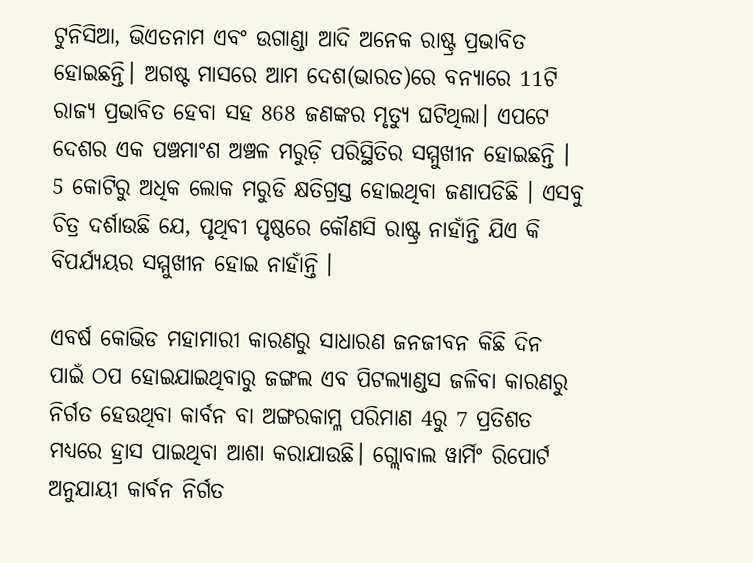ଟୁନିସିଆ, ଭିଏତନାମ ଏବଂ ଉଗାଣ୍ଡା ଆଦି ଅନେକ ରାଷ୍ଟ୍ର ପ୍ରଭାବିତ ହୋଇଛନ୍ତି। ଅଗଷ୍ଟ ମାସରେ ଆମ ଦେଶ(ଭାରତ)ରେ ବନ୍ୟାରେ 11ଟି ରାଜ୍ୟ ପ୍ରଭାବିତ ହେବା ସହ 868 ଜଣଙ୍କର ମୃତ୍ୟୁ ଘଟିଥିଲା। ଏପଟେ ଦେଶର ଏକ ପଞ୍ଚମାଂଶ ଅଞ୍ଚଳ ମରୁଡ଼ି ପରିସ୍ଥିତିର ସମ୍ମୁଖୀନ ହୋଇଛନ୍ତି । 5 କୋଟିରୁ ଅଧିକ ଲୋକ ମରୁଡି କ୍ଷତିଗ୍ରସ୍ତ ହୋଇଥିବା ଜଣାପଡିଛି । ଏସବୁ ଚିତ୍ର ଦର୍ଶାଉଛି ଯେ, ପୃଥିବୀ ପୃଷ୍ଠରେ କୌଣସି ରାଷ୍ଟ୍ର ନାହାଁନ୍ତି ଯିଏ କି ବିପର୍ଯ୍ୟୟର ସମ୍ମୁଖୀନ ହୋଇ ନାହାଁନ୍ତି ।

ଏବର୍ଷ କୋଭିଡ ମହାମାରୀ କାରଣରୁ ସାଧାରଣ ଜନଜୀବନ କିଛି ଦିନ ପାଇଁ ଠପ ହୋଇଯାଇଥିବାରୁ ଜଙ୍ଗଲ ଏବ ପିଟଲ୍ୟାଣ୍ଡସ ଜଳିବା କାରଣରୁ ନିର୍ଗତ ହେଉଥିବା କାର୍ବନ ବା ଅଙ୍ଗରକାମ୍ଳ ପରିମାଣ 4ରୁ 7 ପ୍ରତିଶତ ମଧ୍ୟରେ ହ୍ରାସ ପାଇଥିବା ଆଶା କରାଯାଉଛି। ଗ୍ଲୋବାଲ ୱାର୍ମିଂ ରିପୋର୍ଟ ଅନୁଯାୟୀ କାର୍ବନ ନିର୍ଗତ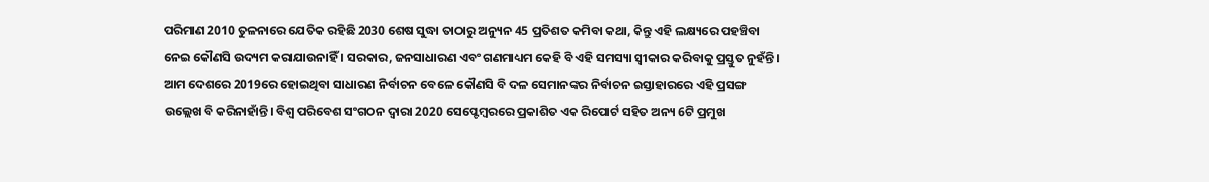ପରିମାଣ 2010 ତୁଳନାରେ ଯେତିକ ରହିଛି 2030 ଶେଷ ସୁଦ୍ଧା ତାଠାରୁ ଅନ୍ୟୁନ 45 ପ୍ରତିଶତ କମିବା କଥା, କିନ୍ତୁ ଏହି ଲକ୍ଷ୍ୟରେ ପହଞ୍ଚିବା ନେଇ କୌଣସି ଉଦ୍ୟମ କରାଯାଉନାହିଁ । ସରକାର, ଜନସାଧାରଣ ଏବଂ ଗଣମାଧ୍ୟମ କେହି ବି ଏହି ସମସ୍ୟା ସ୍ବୀକାର କରିବାକୁ ପ୍ରସ୍ତୁତ ନୁହଁନ୍ତି । ଆମ ଦେଶରେ 2019ରେ ହୋଇଥିବା ସାଧାରଣ ନିର୍ବାଚନ ବେଳେ କୌଣସି ବି ଦଳ ସେମାନଙ୍କର ନିର୍ବାଚନ ଇସ୍ତାହାରରେ ଏହି ପ୍ରସଙ୍ଗ ଉଲ୍ଲେଖ ବି କରିନାହାଁନ୍ତି। ବିଶ୍ବ ପରିବେଶ ସଂଗଠନ ଦ୍ବାରା 2020 ସେପ୍ଟେମ୍ବରରେ ପ୍ରକାଶିତ ଏକ ରିପୋର୍ଟ ସହିତ ଅନ୍ୟ 6ଟି ପ୍ରମୁଖ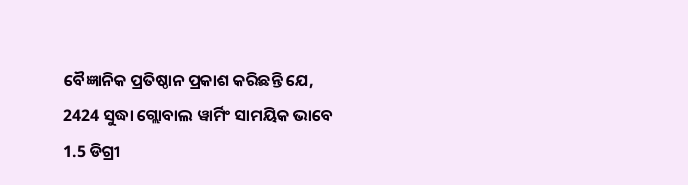ବୈଜ୍ଞାନିକ ପ୍ରତିଷ୍ଠାନ ପ୍ରକାଶ କରିଛନ୍ତି ଯେ, 2424 ସୁଦ୍ଧା ଗ୍ଲୋବାଲ ୱାର୍ମିଂ ସାମୟିକ ଭାବେ 1.5 ଡିଗ୍ରୀ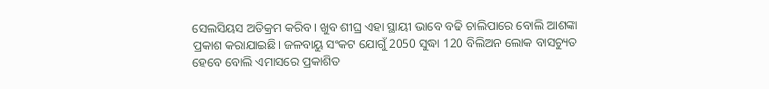ସେଲସିୟସ ଅତିକ୍ରମ କରିବ। ଖୁବ ଶୀଘ୍ର ଏହା ସ୍ଥାୟୀ ଭାବେ ବଢି ଚାଲିପାରେ ବୋଲି ଆଶଙ୍କା ପ୍ରକାଶ କରାଯାଇଛି। ଜଳବାୟୁ ସଂକଟ ଯୋଗୁଁ 2050 ସୁଦ୍ଧା 120 ବିଲିଅନ ଲୋକ ବାସଚ୍ୟୁତ ହେବେ ବୋଲି ଏମାସରେ ପ୍ରକାଶିତ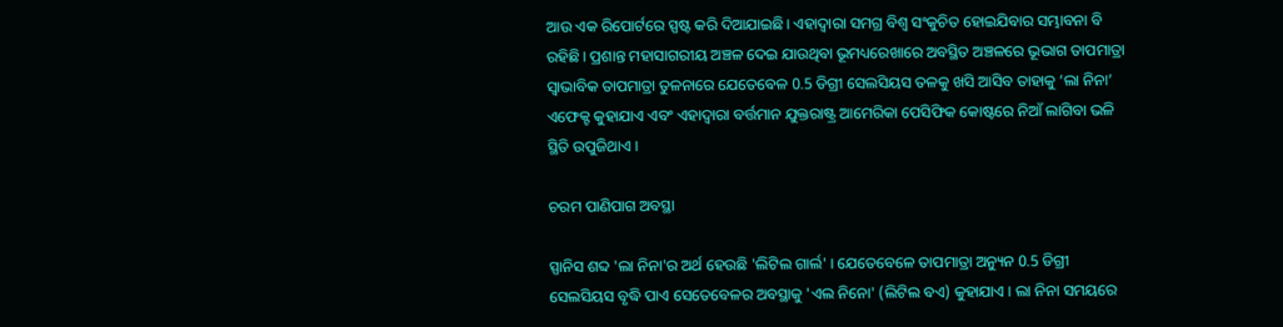ଆଉ ଏକ ରିପୋର୍ଟରେ ସ୍ପଷ୍ଟ କରି ଦିଆଯାଇଛି। ଏହାଦ୍ବାରା ସମଗ୍ର ବିଶ୍ବ ସଂକୁଚିତ ହୋଇଯିବାର ସମ୍ଭାବନା ବି ରହିଛି। ପ୍ରଶାନ୍ତ ମହାସାଗରୀୟ ଅଞ୍ଚଳ ଦେଇ ଯାଉଥିବା ଭୂମଧ୍ୟରେଖାରେ ଅବସ୍ଥିତ ଅଞ୍ଚଳରେ ଭୂଭାଗ ତାପମାତ୍ରା ସ୍ବାଭାବିକ ତାପମାତ୍ରା ତୁଳନାରେ ଯେତେବେଳ 0.5 ଡିଗ୍ରୀ ସେଲସିୟସ ତଳକୁ ଖସି ଆସିବ ତାହାକୁ ‘ଲା ନିନା’ ଏଫେକ୍ଟ କୁହାଯାଏ ଏବଂ ଏହାଦ୍ବାରା ବର୍ତ୍ତମାନ ଯୁକ୍ତରାଷ୍ଟ୍ର ଆମେରିକା ପେସିଫିକ କୋଷ୍ଟରେ ନିଆଁ ଲାଗିବା ଭଳି ସ୍ଥିତି ଉପୁଜିଥାଏ ।

ଚରମ ପାଣିପାଗ ଅବସ୍ଥା

ସ୍ପାନିସ ଶବ୍ଦ 'ଲା ନିନା'ର ଅର୍ଥ ହେଉଛି 'ଲିଟିଲ ଗାର୍ଲ' । ଯେତେବେଳେ ତାପମାତ୍ରା ଅନ୍ୟୁନ 0.5 ଡିଗ୍ରୀ ସେଲସିୟସ ବୃଦ୍ଧି ପାଏ ସେତେବେଳର ଅବସ୍ଥାକୁ 'ଏଲ ନିନୋ' (ଲିଟିଲ ବଏ) କୁହାଯାଏ । ଲା ନିନା ସମୟରେ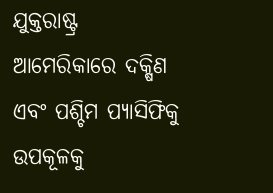ଯୁକ୍ତରାଷ୍ଟ୍ର ଆମେରିକାରେ ଦକ୍ଷିଣ ଏବଂ ପଶ୍ଚିମ ପ୍ୟାସିଫିକୁ ଉପକୂଳକୁ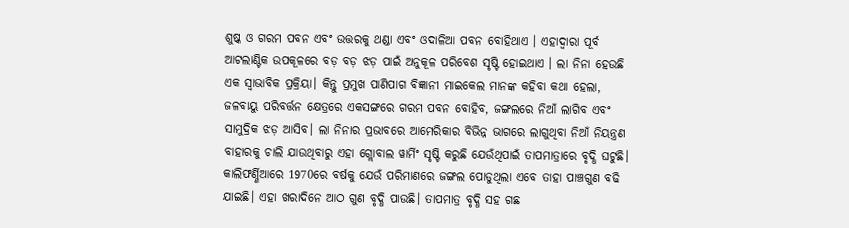ଶୁଷ୍କ ଓ ଗରମ ପବନ ଏବଂ ଉତ୍ତରକୁ ଥଣ୍ଡା ଏବଂ ଓଦାଳିଆ ପବନ ବୋହିଥାଏ । ଏହାଦ୍ବାରା ପୂର୍ବ ଆଟଲାଣ୍ଟିକ ଉପକୂଳରେ ବଡ଼ ବଡ଼ ଝଡ଼ ପାଇଁ ଅନୁକୂଳ ପରିବେଶ ସୃଷ୍ଟି ହୋଇଥାଏ । ଲା ନିନା ହେଉଛି ଏକ ସ୍ବାଭାବିକ ପ୍ରକ୍ରିୟା। କିନ୍ତୁ ପ୍ରମୁଖ ପାଣିପାଗ ବିଜ୍ଞାନୀ ମାଇକେଲ ମାନଙ୍କ କହିବା କଥା ହେଲା, ଜଳବାୟୁ ପରିବର୍ତ୍ତନ କ୍ଷେତ୍ରରେ ଏକସଙ୍ଗରେ ଗରମ ପବନ ବୋହିବ, ଜଙ୍ଗଲରେ ନିଆଁ ଲାଗିବ ଏବଂ ସାମୁଦ୍ରିକ ଝଡ଼ ଆସିବ। ଲା ନିନାର ପ୍ରଭାବରେ ଆମେରିକାର ବିଭିନ୍ନ ଭାଗରେ ଲାଗୁଥିବା ନିଆଁ ନିୟନ୍ତ୍ରଣ ବାହାରକୁ ଚାଲି ଯାଉଥିବାରୁ ଏହା ଗ୍ଲୋବାଲ ୱାର୍ମିଂ ସୃଷ୍ଟି କରୁଛି ଯେଉଁଥିପାଇଁ ତାପମାତ୍ରାରେ ବୃଦ୍ଧି ଘଟୁଛି। କାଲିଫର୍ଣ୍ଣିଆରେ 1970ରେ ବର୍ଷକୁ ଯେଉଁ ପରିମାଣରେ ଜଙ୍ଗଲ ପୋଡୁଥିଲା ଏବେ ତାହା ପାଞ୍ଚଗୁଣ ବଢି ଯାଇଛି। ଏହା ଖରାଦିନେ ଆଠ ଗୁଣ ବୃଦ୍ଧି ପାଉଛି। ତାପମାତ୍ର ବୃଦ୍ଧି ସହ ଗଛ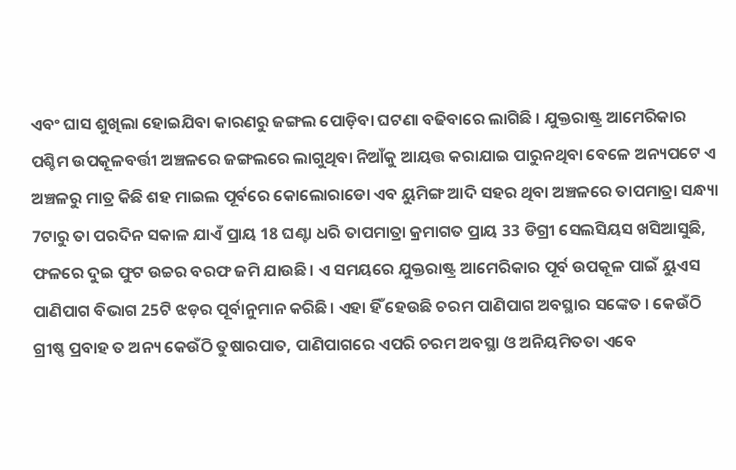ଏବଂ ଘାସ ଶୁଖିଲା ହୋଇଯିବା କାରଣରୁ ଜଙ୍ଗଲ ପୋଡ଼ିବା ଘଟଣା ବଢିବାରେ ଲାଗିଛି । ଯୁକ୍ତରାଷ୍ଟ୍ର ଆମେରିକାର ପଶ୍ଚିମ ଉପକୂଳବର୍ତ୍ତୀ ଅଞ୍ଚଳରେ ଜଙ୍ଗଲରେ ଲାଗୁଥିବା ନିଆଁକୁ ଆୟତ୍ତ କରାଯାଇ ପାରୁନଥିବା ବେଳେ ଅନ୍ୟପଟେ ଏ ଅଞ୍ଚଳରୁ ମାତ୍ର କିଛି ଶହ ମାଇଲ ପୂର୍ବରେ କୋଲୋରାଡୋ ଏବ ୟୁମିଙ୍ଗ ଆଦି ସହର ଥିବା ଅଞ୍ଚଳରେ ତାପମାତ୍ରା ସନ୍ଧ୍ୟା 7ଟାରୁ ତା ପରଦିନ ସକାଳ ଯାଏଁ ପ୍ରାୟ 18 ଘଣ୍ଟା ଧରି ତାପମାତ୍ରା କ୍ରମାଗତ ପ୍ରାୟ 33 ଡିଗ୍ରୀ ସେଲସିୟସ ଖସିଆସୁଛି, ଫଳରେ ଦୁଇ ଫୁଟ ଉଚ୍ଚର ବରଫ ଜମି ଯାଉଛି। ଏ ସମୟରେ ଯୁକ୍ତରାଷ୍ଟ୍ର ଆମେରିକାର ପୂର୍ବ ଉପକୂଳ ପାଇଁ ୟୁଏସ ପାଣିପାଗ ବିଭାଗ 25ଟି ଝଡ଼ର ପୂର୍ବାନୁମାନ କରିଛି। ଏହା ହିଁ ହେଉଛି ଚରମ ପାଣିପାଗ ଅବସ୍ଥାର ସଙ୍କେତ । କେଉଁଠି ଗ୍ରୀଷ୍ଣ ପ୍ରବାହ ତ ଅନ୍ୟ କେଉଁଠି ତୁଷାରପାତ, ପାଣିପାଗରେ ଏପରି ଚରମ ଅବସ୍ଥା ଓ ଅନିୟମିତତା ଏବେ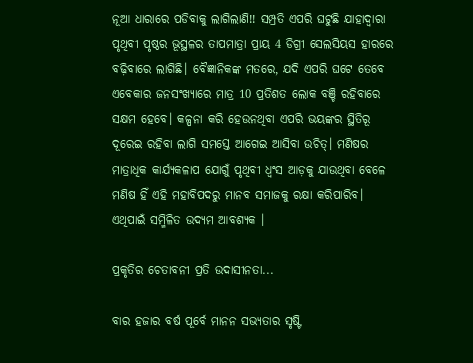ନୂଆ ଧାରାରେ ପଡିବାକୁ ଲାଗିଲାଣି!! ସମ୍ପ୍ରତି ଏପରି ଘଟୁଛି ଯାହାଦ୍ବାରା ପୃଥିବୀ ପୃଷ୍ଠର ଭୂସ୍ଥଳର ତାପମାତ୍ରା ପ୍ରାୟ 4 ଡିଗ୍ରୀ ସେଲସିୟସ ହାରରେ ବଢ଼ିବାରେ ଲାଗିଛି। ବୈଜ୍ଞାନିକଙ୍କ ମତରେ, ଯଦି ଏପରି ଘଟେ ତେବେ ଏବେକାର ଜନସଂଖ୍ୟାରେ ମାତ୍ର 10 ପ୍ରତିଶତ ଲୋକ ବଞ୍ଚି ରହିବାରେ ସକ୍ଷମ ହେବେ। କଳ୍ପନା କରି ହେଉନଥିବା ଏପରି ଭୟଙ୍କର ସ୍ଥିତିରୂ ଦୂରେଇ ରହିବା ଲାଗି ସମସ୍ତେ ଆଗେଇ ଆସିବା ଉଚିତ୍। ମଣିଷର ମାତ୍ରାଧିକ କାର୍ଯ୍ୟକଳାପ ଯୋଗୁଁ ପୃଥିବୀ ଧ୍ବଂସ ଆଡ଼କୁ ଯାଉଥିବା ବେଳେ ମଣିଷ ହିଁ ଏହି ମହାବିପଦରୁ ମାନବ ସମାଜକୁ ରକ୍ଷା କରିପାରିବ। ଏଥିପାଇଁ ସମ୍ମିଳିତ ଉଦ୍ୟମ ଆବଶ୍ୟକ ।

ପ୍ରକୃତିର ଚେତାବନୀ ପ୍ରତି ଉଦାସୀନତା...

ବାର ହଜାର ବର୍ଷ ପୂର୍ବେ ମାନନ ସଭ୍ୟତାର ସୃଷ୍ଟି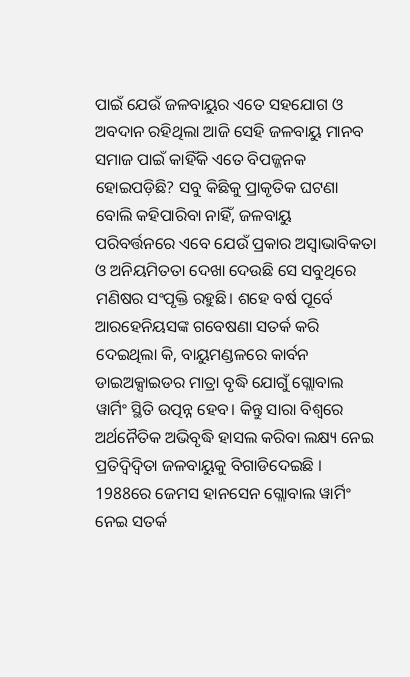ପାଇଁ ଯେଉଁ ଜଳବାୟୁର ଏତେ ସହଯୋଗ ଓ ଅବଦାନ ରହିଥିଲା ଆଜି ସେହି ଜଳବାୟୁ ମାନବ ସମାଜ ପାଇଁ କାହିଁକି ଏତେ ବିପଜ୍ଜନକ ହୋଇପଡ଼ିଛି? ସବୁ କିଛିକୁ ପ୍ରାକୃତିକ ଘଟଣା ବୋଲି କହିପାରିବା ନାହିଁ, ଜଳବାୟୁ ପରିବର୍ତ୍ତନରେ ଏବେ ଯେଉଁ ପ୍ରକାର ଅସ୍ବାଭାବିକତା ଓ ଅନିୟମିତତା ଦେଖା ଦେଉଛି ସେ ସବୁଥିରେ ମଣିଷର ସଂପୃକ୍ତି ରହୁଛି। ଶହେ ବର୍ଷ ପୂର୍ବେ ଆରହେନିୟସଙ୍କ ଗବେଷଣା ସତର୍କ କରି ଦେଇଥିଲା କି, ବାୟୁମଣ୍ଡଳରେ କାର୍ବନ ଡାଇଅକ୍ସାଇଡର ମାତ୍ରା ବୃଦ୍ଧି ଯୋଗୁଁ ଗ୍ଲୋବାଲ ୱାର୍ମିଂ ସ୍ଥିତି ଉତ୍ପନ୍ନ ହେବ। କିନ୍ତୁ ସାରା ବିଶ୍ବରେ ଅର୍ଥନୈତିକ ଅଭିବୃଦ୍ଧି ହାସଲ କରିବା ଲକ୍ଷ୍ୟ ନେଇ ପ୍ରତିଦ୍ବିଦ୍ବିତା ଜଳବାୟୁକୁ ବିଗାଡିଦେଇଛି । 1988ରେ ଜେମସ ହାନସେନ ଗ୍ଲୋବାଲ ୱାର୍ମିଂ ନେଇ ସତର୍କ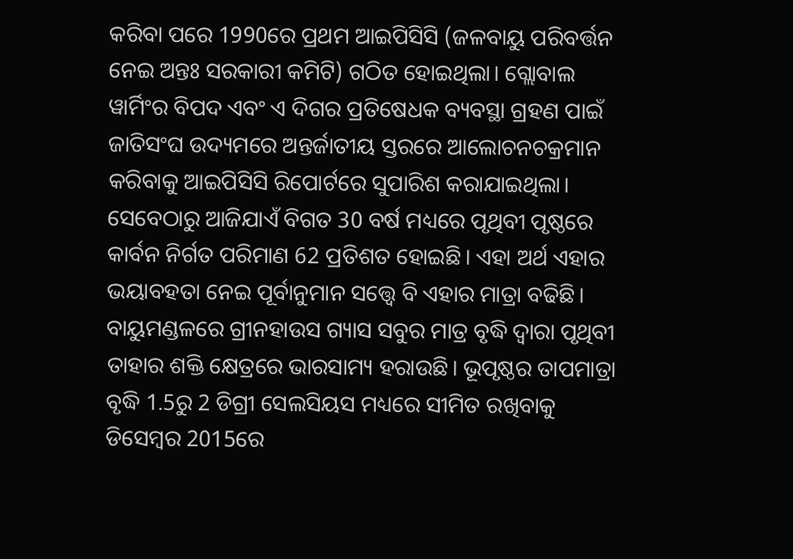କରିବା ପରେ 1990ରେ ପ୍ରଥମ ଆଇପିସିସି (ଜଳବାୟୁ ପରିବର୍ତ୍ତନ ନେଇ ଅନ୍ତଃ ସରକାରୀ କମିଟି) ଗଠିତ ହୋଇଥିଲା। ଗ୍ଲୋବାଲ ୱାର୍ମିଂର ବିପଦ ଏବଂ ଏ ଦିଗର ପ୍ରତିଷେଧକ ବ୍ୟବସ୍ଥା ଗ୍ରହଣ ପାଇଁ ଜାତିସଂଘ ଉଦ୍ୟମରେ ଅନ୍ତର୍ଜାତୀୟ ସ୍ତରରେ ଆଲୋଚନଚକ୍ରମାନ କରିବାକୁ ଆଇପିସିସି ରିପୋର୍ଟରେ ସୁପାରିଶ କରାଯାଇଥିଲା। ସେବେଠାରୁ ଆଜିଯାଏଁ ବିଗତ 30 ବର୍ଷ ମଧ୍ୟରେ ପୃଥିବୀ ପୃଷ୍ଠରେ କାର୍ବନ ନିର୍ଗତ ପରିମାଣ 62 ପ୍ରତିଶତ ହୋଇଛି। ଏହା ଅର୍ଥ ଏହାର ଭୟାବହତା ନେଇ ପୂର୍ବାନୁମାନ ସତ୍ତ୍ବେ ବି ଏହାର ମାତ୍ରା ବଢିଛି। ବାୟୁମଣ୍ଡଳରେ ଗ୍ରୀନହାଉସ ଗ୍ୟାସ ସବୁର ମାତ୍ର ବୃଦ୍ଧି ଦ୍ବାରା ପୃଥିବୀ ତାହାର ଶକ୍ତି କ୍ଷେତ୍ରରେ ଭାରସାମ୍ୟ ହରାଉଛି। ଭୂପୃଷ୍ଠର ତାପମାତ୍ରା ବୃଦ୍ଧି 1.5ରୁ 2 ଡିଗ୍ରୀ ସେଲସିୟସ ମଧ୍ୟରେ ସୀମିତ ରଖିବାକୁ ଡିସେମ୍ବର 2015ରେ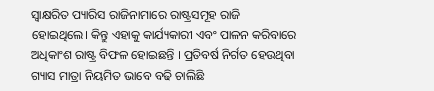ସ୍ବାକ୍ଷରିତ ପ୍ୟାରିସ ରାଜିନାମାରେ ରାଷ୍ଟ୍ରସମୂହ ରାଜି ହୋଇଥିଲେ। କିନ୍ତୁ ଏହାକୁ କାର୍ଯ୍ୟକାରୀ ଏବଂ ପାଳନ କରିବାରେ ଅଧିକାଂଶ ରାଷ୍ଟ୍ର ବିଫଳ ହୋଇଛନ୍ତି । ପ୍ରତିବର୍ଷ ନିର୍ଗତ ହେଉଥିବା ଗ୍ୟାସ ମାତ୍ରା ନିୟମିତ ଭାବେ ବଢି ଚାଲିଛି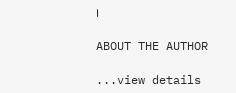।

ABOUT THE AUTHOR

...view details